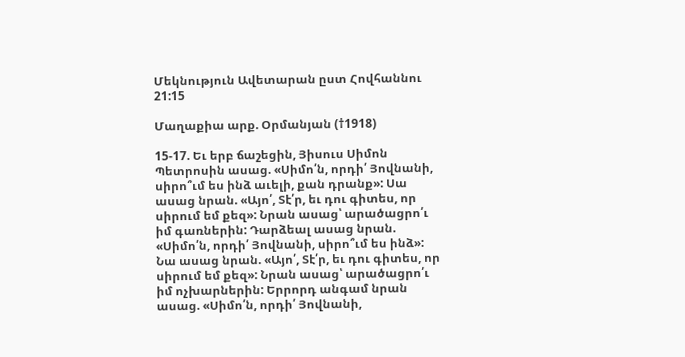Մեկնություն Ավետարան ըստ Հովհաննու 21:15

Մաղաքիա արք. Օրմանյան (†1918)

15-17. Եւ երբ ճաշեցին, Յիսուս Սիմոն Պետրոսին ասաց. «Սիմո՛ն, որդի՛ Յովնանի, սիրո՞ւմ ես ինձ աւելի, քան դրանք»: Սա ասաց նրան. «Այո՛, Տէ՛ր, եւ դու գիտես, որ սիրում եմ քեզ»: Նրան ասաց՝ արածացրո՛ւ իմ գառներին: Դարձեալ ասաց նրան. «Սիմո՛ն, որդի՛ Յովնանի, սիրո՞ւմ ես ինձ»: Նա ասաց նրան. «Այո՛, Տէ՛ր, եւ դու գիտես, որ սիրում եմ քեզ»: Նրան ասաց՝ արածացրո՛ւ իմ ոչխարներին: Երրորդ անգամ նրան ասաց. «Սիմո՛ն, որդի՛ Յովնանի,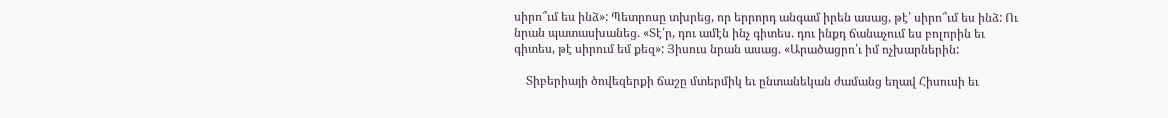սիրո՞ւմ ես ինձ»: Պետրոսը տխրեց, որ երրորդ անգամ իրեն ասաց, թէ՝ սիրո՞ւմ ես ինձ: Ու նրան պատասխանեց. «Տէ՛ր, դու ամէն ինչ գիտես. դու ինքդ ճանաչում ես բոլորին եւ գիտես, թէ սիրում եմ քեզ»: Յիսուս նրան ասաց. «Արածացրո՛ւ իմ ոչխարներին:

    Տիբերիայի ծովեզերքի ճաշը մտերմիկ եւ ընտանեկան ժամանց եղավ Հիսուսի եւ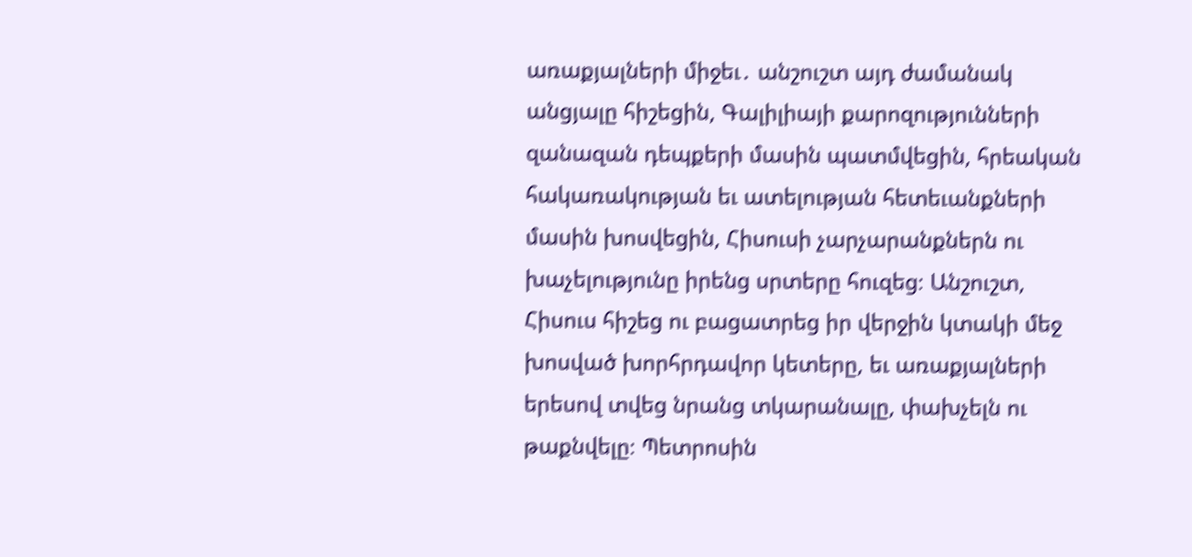առաքյալների միջեւ․ անշուշտ այդ ժամանակ անցյալը հիշեցին, Գալիլիայի քարոզությունների զանազան դեպքերի մասին պատմվեցին, հրեական հակառակության եւ ատելության հետեւանքների մասին խոսվեցին, Հիսուսի չարչարանքներն ու խաչելությունը իրենց սրտերը հուզեց։ Անշուշտ, Հիսուս հիշեց ու բացատրեց իր վերջին կտակի մեջ խոսված խորհրդավոր կետերը, եւ առաքյալների երեսով տվեց նրանց տկարանալը, փախչելն ու թաքնվելը։ Պետրոսին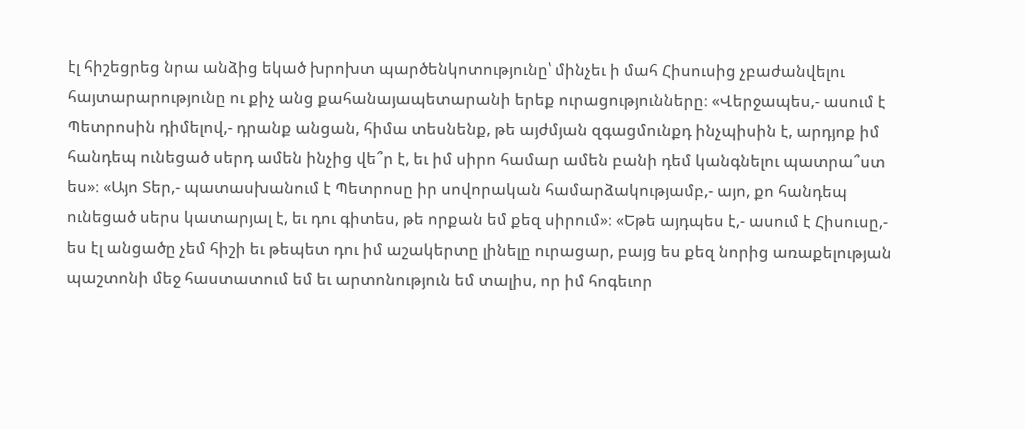էլ հիշեցրեց նրա անձից եկած խրոխտ պարծենկոտությունը՝ մինչեւ ի մահ Հիսուսից չբաժանվելու հայտարարությունը ու քիչ անց քահանայապետարանի երեք ուրացությունները։ «Վերջապես,- ասում է Պետրոսին դիմելով,- դրանք անցան, հիմա տեսնենք, թե այժմյան զգացմունքդ ինչպիսին է, արդյոք իմ հանդեպ ունեցած սերդ ամեն ինչից վե՞ր է, եւ իմ սիրո համար ամեն բանի դեմ կանգնելու պատրա՞ստ ես»։ «Այո Տեր,- պատասխանում է Պետրոսը իր սովորական համարձակությամբ,- այո, քո հանդեպ ունեցած սերս կատարյալ է, եւ դու գիտես, թե որքան եմ քեզ սիրում»։ «Եթե այդպես է,- ասում է Հիսուսը,- ես էլ անցածը չեմ հիշի եւ թեպետ դու իմ աշակերտը լինելը ուրացար, բայց ես քեզ նորից առաքելության պաշտոնի մեջ հաստատում եմ եւ արտոնություն եմ տալիս, որ իմ հոգեւոր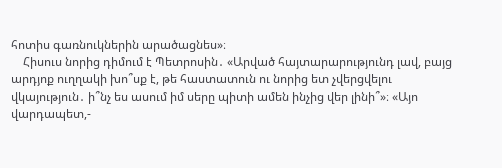հոտիս գառնուկներին արածացնես»։
    Հիսուս նորից դիմում է Պետրոսին․ «Արված հայտարարությունդ լավ, բայց արդյոք ուղղակի խո՞սք է, թե հաստատուն ու նորից ետ չվերցվելու վկայություն․ ի՞նչ ես ասում իմ սերը պիտի ամեն ինչից վեր լինի՞»։ «Այո վարդապետ,-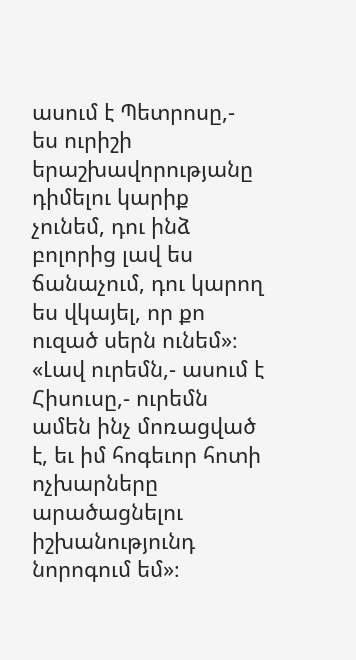ասում է Պետրոսը,- ես ուրիշի երաշխավորությանը դիմելու կարիք չունեմ, դու ինձ բոլորից լավ ես ճանաչում, դու կարող ես վկայել, որ քո ուզած սերն ունեմ»։ «Լավ ուրեմն,- ասում է Հիսուսը,- ուրեմն ամեն ինչ մոռացված է, եւ իմ հոգեւոր հոտի ոչխարները արածացնելու իշխանությունդ նորոգում եմ»։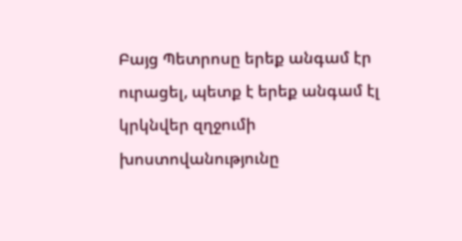Բայց Պետրոսը երեք անգամ էր ուրացել, պետք է երեք անգամ էլ կրկնվեր զղջումի խոստովանությունը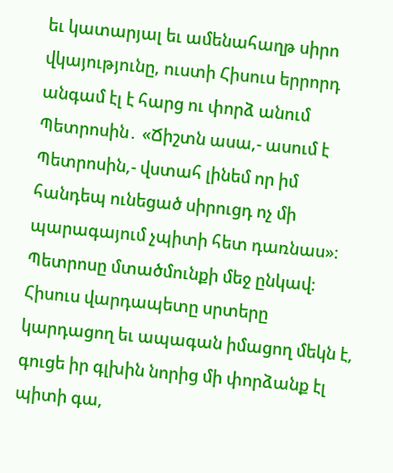եւ կատարյալ եւ ամենահաղթ սիրո վկայությունը, ուստի Հիսուս երրորդ անգամ էլ է հարց ու փորձ անում Պետրոսին․ «Ճիշտն ասա,- ասում է Պետրոսին,- վստահ լինեմ որ իմ հանդեպ ունեցած սիրուցդ ոչ մի պարագայում չպիտի հետ դառնաս»։ Պետրոսը մտածմունքի մեջ ընկավ։ Հիսուս վարդապետը սրտերը կարդացող եւ ապագան իմացող մեկն է, գուցե իր գլխին նորից մի փորձանք էլ պիտի գա,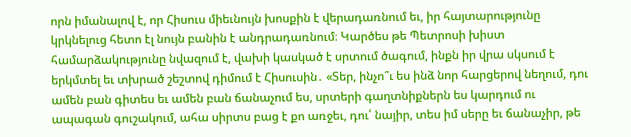որն իմանալով է, որ Հիսուս միեւնույն խոսքին է վերադառնում եւ, իր հայտարությունը կրկնելուց հետո էլ նույն բանին է անդրադառնում։ Կարծես թե Պետրոսի խիստ համարձակությունը նվազում է, վախի կասկած է սրտում ծագում, ինքն իր վրա սկսում է երկմտել եւ տխրած շեշտով դիմում է Հիսուսին․ «Տեր, ինչո՞ւ ես ինձ նոր հարցերով նեղում, դու ամեն բան գիտես եւ ամեն բան ճանաչում ես, սրտերի գաղտնիքներն ես կարդում ու ապագան գուշակում, ահա սիրտս բաց է քո առջեւ, դու՛ նայիր, տես իմ սերը եւ ճանաչիր, թե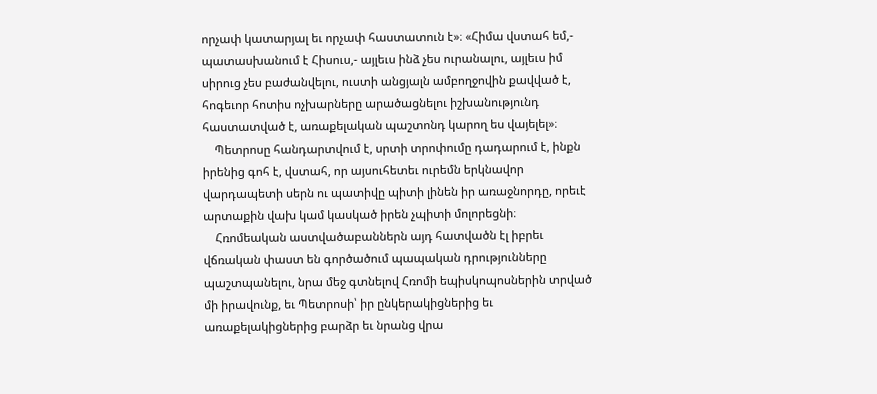որչափ կատարյալ եւ որչափ հաստատուն է»։ «Հիմա վստահ եմ,- պատասխանում է Հիսուս,- այլեւս ինձ չես ուրանալու, այլեւս իմ սիրուց չես բաժանվելու, ուստի անցյալն ամբողջովին քավված է, հոգեւոր հոտիս ոչխարները արածացնելու իշխանությունդ հաստատված է, առաքելական պաշտոնդ կարող ես վայելել»։
    Պետրոսը հանդարտվում է, սրտի տրոփումը դադարում է, ինքն իրենից գոհ է, վստահ, որ այսուհետեւ ուրեմն երկնավոր վարդապետի սերն ու պատիվը պիտի լինեն իր առաջնորդը, որեւէ արտաքին վախ կամ կասկած իրեն չպիտի մոլորեցնի։
    Հռոմեական աստվածաբաններն այդ հատվածն էլ իբրեւ վճռական փաստ են գործածում պապական դրությունները պաշտպանելու, նրա մեջ գտնելով Հռոմի եպիսկոպոսներին տրված մի իրավունք, եւ Պետրոսի՝ իր ընկերակիցներից եւ առաքելակիցներից բարձր եւ նրանց վրա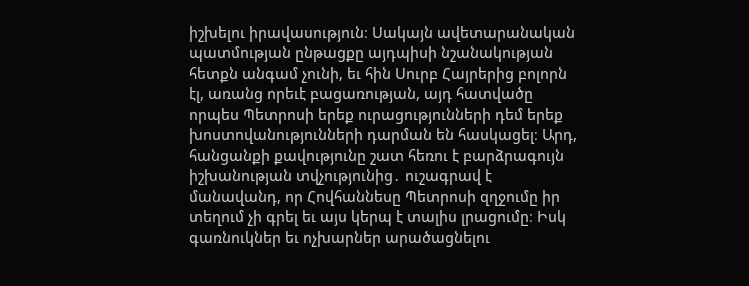իշխելու իրավասություն։ Սակայն ավետարանական պատմության ընթացքը այդպիսի նշանակության հետքն անգամ չունի, եւ հին Սուրբ Հայրերից բոլորն էլ, առանց որեւէ բացառության, այդ հատվածը որպես Պետրոսի երեք ուրացությունների դեմ երեք խոստովանությունների դարման են հասկացել։ Արդ, հանցանքի քավությունը շատ հեռու է բարձրագույն իշխանության տվչությունից․ ուշագրավ է մանավանդ, որ Հովհաննեսը Պետրոսի զղջումը իր տեղում չի գրել եւ այս կերպ է տալիս լրացումը։ Իսկ գառնուկներ եւ ոչխարներ արածացնելու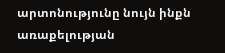արտոնությունը նույն ինքն առաքելության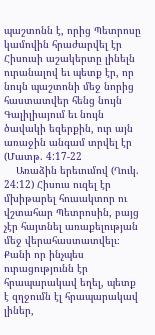պաշտոնն է, որից Պետրոսը կամովին հրաժարվել էր Հիսուսի աշակերտը լինելն ուրանալով եւ պետք էր, որ նույն պաշտոնի մեջ նորից հաստատվեր հենց նույն Գալիլիայում եւ նույն ծավակի եզերքին, ուր այն առաջին անգամ տրվել էր (Մատթ. 4:17-22
    Առաձին երեւումով (Ղուկ. 24:12) Հիսուս ուզել էր մխիթարել հուսակտոր ու վշտահար Պետրոսին, բայց չէր հայտնել առաքելության մեջ վերահաստատվելւ։ Քանի որ ինչպես ուրացությունն էր հրապարակավ եղել, պետք է զղջումն էլ հրապարակավ լիներ,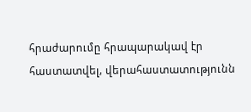հրաժարումը հրապարակավ էր հաստատվել, վերահաստատությունն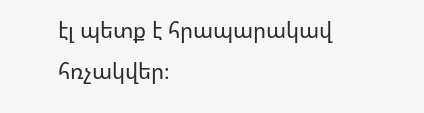էլ պետք է հրապարակավ հռչակվեր։